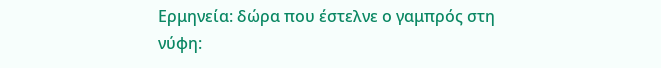Ερμηνεία: δώρα που έστελνε ο γαμπρός στη νύφη: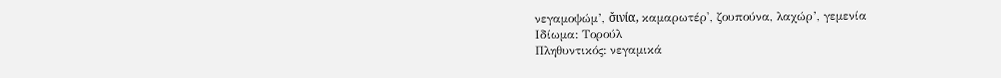νεγαμοψώμ’, σ̌ινία, καμαρωτέρ', ζουπούνα, λαχώρ’, γεμενία
Ιδίωμα: Τορούλ
Πληθυντικός: νεγαμικά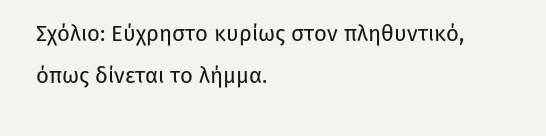Σχόλιο: Εύχρηστο κυρίως στον πληθυντικό, όπως δίνεται το λήμμα.